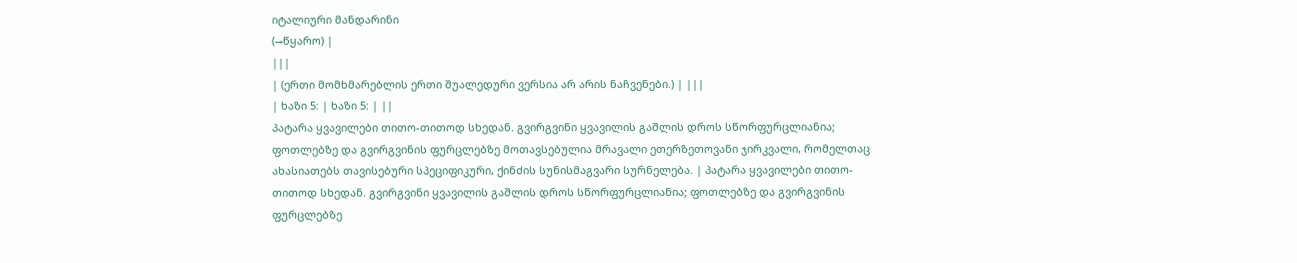იტალიური მანდარინი
(→წყარო) |
|||
| (ერთი მომხმარებლის ერთი შუალედური ვერსია არ არის ნაჩვენები.) | |||
| ხაზი 5: | ხაზი 5: | ||
პატარა ყვავილები თითო-თითოდ სხედან. გვირგვინი ყვავილის გაშლის დროს სწორფურცლიანია; ფოთლებზე და გვირგვინის ფურცლებზე მოთავსებულია მრავალი ეთერზეთოვანი ჯირკვალი, რომელთაც ახასიათებს თავისებური სპეციფიკური, ქინძის სუნისმაგვარი სურნელება. | პატარა ყვავილები თითო-თითოდ სხედან. გვირგვინი ყვავილის გაშლის დროს სწორფურცლიანია; ფოთლებზე და გვირგვინის ფურცლებზე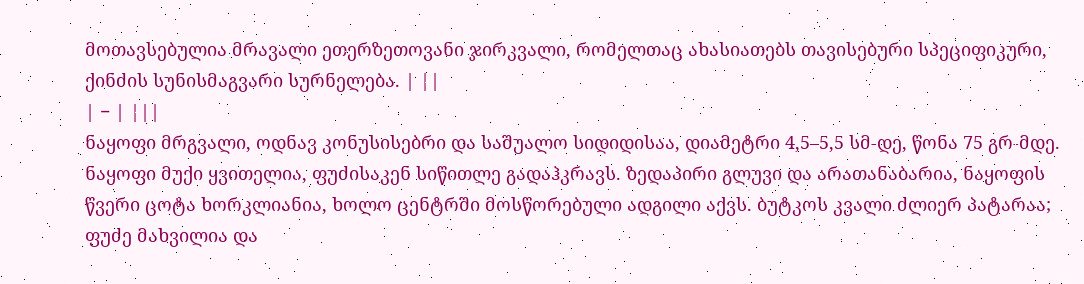მოთავსებულია მრავალი ეთერზეთოვანი ჯირკვალი, რომელთაც ახასიათებს თავისებური სპეციფიკური, ქინძის სუნისმაგვარი სურნელება. | ||
| − | |||
ნაყოფი მრგვალი, ოდნავ კონუსისებრი და საშუალო სიდიდისაა, დიამეტრი 4,5–5,5 სმ-დე, წონა 75 გრ-მდე. ნაყოფი მუქი ყვითელია, ფუძისაკენ სიწითლე გადაჰკრავს. ზედაპირი გლუვი და არათანაბარია, ნაყოფის წვერი ცოტა ხორკლიანია, ხოლო ცენტრში მოსწორებული ადგილი აქვს. ბუტკოს კვალი ძლიერ პატარაა; ფუძე მახვილია და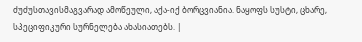ძუძუსთავისმაგვარად ამოწეული, აქა-იქ ბორცვიანია. ნაყოფს სუსტი, ცხარე, სპეციფიკური სურნელება ახასიათებს. |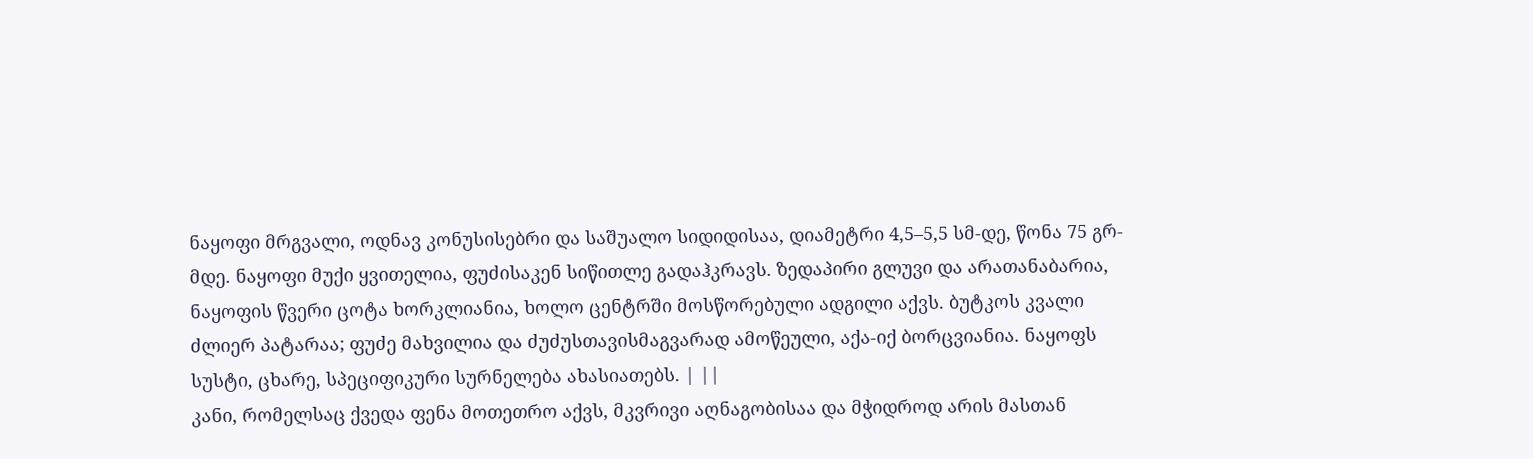ნაყოფი მრგვალი, ოდნავ კონუსისებრი და საშუალო სიდიდისაა, დიამეტრი 4,5–5,5 სმ-დე, წონა 75 გრ-მდე. ნაყოფი მუქი ყვითელია, ფუძისაკენ სიწითლე გადაჰკრავს. ზედაპირი გლუვი და არათანაბარია, ნაყოფის წვერი ცოტა ხორკლიანია, ხოლო ცენტრში მოსწორებული ადგილი აქვს. ბუტკოს კვალი ძლიერ პატარაა; ფუძე მახვილია და ძუძუსთავისმაგვარად ამოწეული, აქა-იქ ბორცვიანია. ნაყოფს სუსტი, ცხარე, სპეციფიკური სურნელება ახასიათებს. | ||
კანი, რომელსაც ქვედა ფენა მოთეთრო აქვს, მკვრივი აღნაგობისაა და მჭიდროდ არის მასთან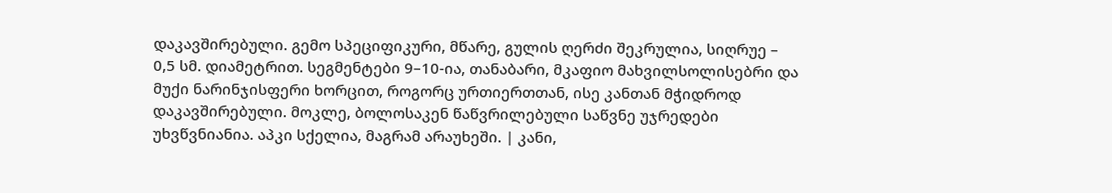დაკავშირებული. გემო სპეციფიკური, მწარე, გულის ღერძი შეკრულია, სიღრუე – 0,5 სმ. დიამეტრით. სეგმენტები 9–10-ია, თანაბარი, მკაფიო მახვილსოლისებრი და მუქი ნარინჯისფერი ხორცით, როგორც ურთიერთთან, ისე კანთან მჭიდროდ დაკავშირებული. მოკლე, ბოლოსაკენ წაწვრილებული საწვნე უჯრედები უხვწვნიანია. აპკი სქელია, მაგრამ არაუხეში. | კანი,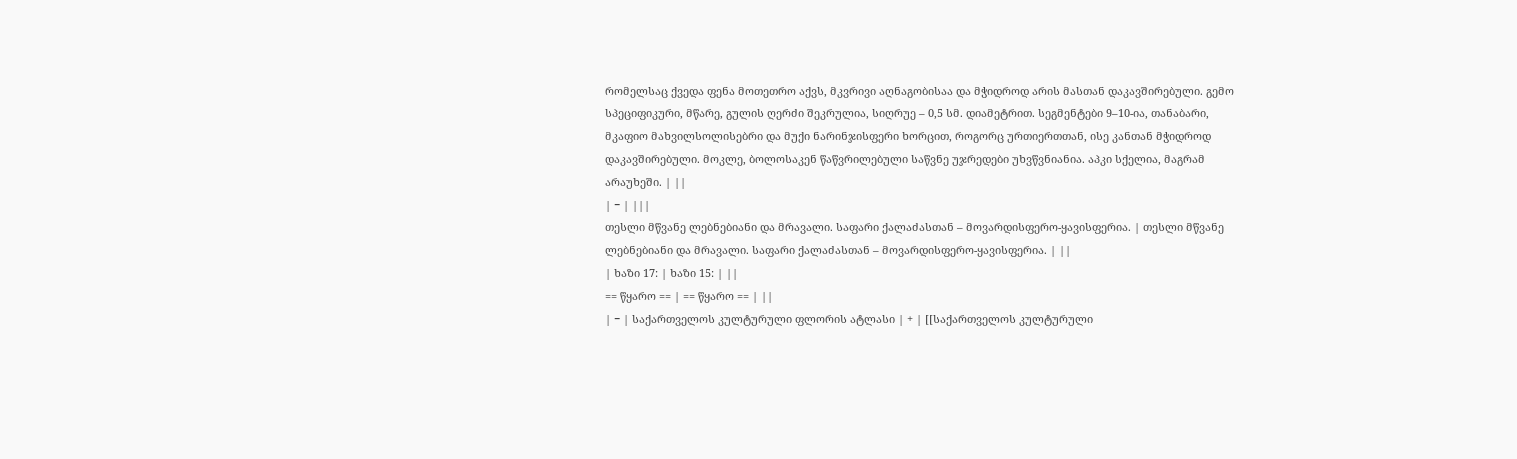რომელსაც ქვედა ფენა მოთეთრო აქვს, მკვრივი აღნაგობისაა და მჭიდროდ არის მასთან დაკავშირებული. გემო სპეციფიკური, მწარე, გულის ღერძი შეკრულია, სიღრუე – 0,5 სმ. დიამეტრით. სეგმენტები 9–10-ია, თანაბარი, მკაფიო მახვილსოლისებრი და მუქი ნარინჯისფერი ხორცით, როგორც ურთიერთთან, ისე კანთან მჭიდროდ დაკავშირებული. მოკლე, ბოლოსაკენ წაწვრილებული საწვნე უჯრედები უხვწვნიანია. აპკი სქელია, მაგრამ არაუხეში. | ||
| − | |||
თესლი მწვანე ლებნებიანი და მრავალი. საფარი ქალაძასთან – მოვარდისფერო-ყავისფერია. | თესლი მწვანე ლებნებიანი და მრავალი. საფარი ქალაძასთან – მოვარდისფერო-ყავისფერია. | ||
| ხაზი 17: | ხაზი 15: | ||
== წყარო == | == წყარო == | ||
| − | საქართველოს კულტურული ფლორის ატლასი | + | [[საქართველოს კულტურული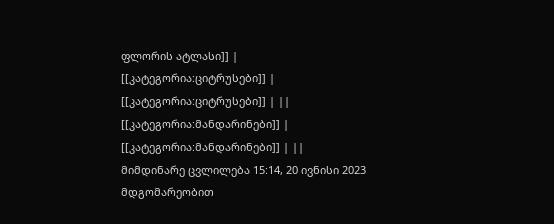ფლორის ატლასი]] |
[[კატეგორია:ციტრუსები]] | [[კატეგორია:ციტრუსები]] | ||
[[კატეგორია:მანდარინები]] | [[კატეგორია:მანდარინები]] | ||
მიმდინარე ცვლილება 15:14, 20 ივნისი 2023 მდგომარეობით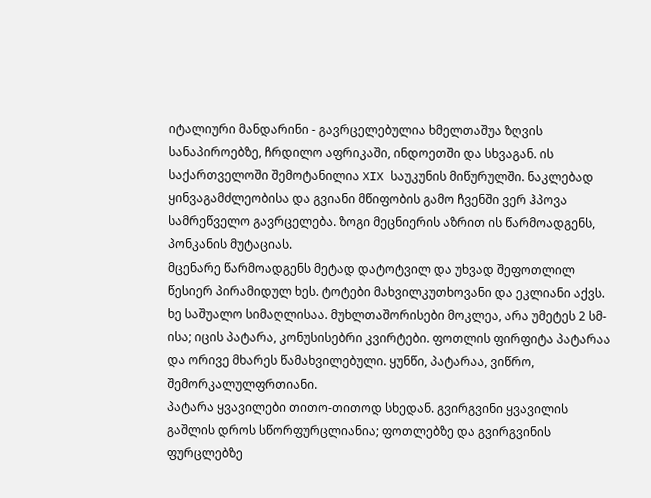იტალიური მანდარინი - გავრცელებულია ხმელთაშუა ზღვის სანაპიროებზე, ჩრდილო აფრიკაში, ინდოეთში და სხვაგან. ის საქართველოში შემოტანილია XIX საუკუნის მიწურულში. ნაკლებად ყინვაგამძლეობისა და გვიანი მწიფობის გამო ჩვენში ვერ ჰპოვა სამრეწველო გავრცელება. ზოგი მეცნიერის აზრით ის წარმოადგენს, პონკანის მუტაციას.
მცენარე წარმოადგენს მეტად დატოტვილ და უხვად შეფოთლილ წესიერ პირამიდულ ხეს. ტოტები მახვილკუთხოვანი და ეკლიანი აქვს. ხე საშუალო სიმაღლისაა. მუხლთაშორისები მოკლეა, არა უმეტეს 2 სმ-ისა; იცის პატარა, კონუსისებრი კვირტები. ფოთლის ფირფიტა პატარაა და ორივე მხარეს წამახვილებული. ყუნწი, პატარაა, ვიწრო, შემორკალულფრთიანი.
პატარა ყვავილები თითო-თითოდ სხედან. გვირგვინი ყვავილის გაშლის დროს სწორფურცლიანია; ფოთლებზე და გვირგვინის ფურცლებზე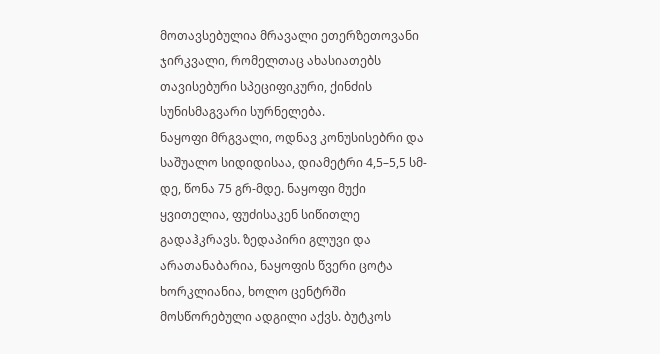მოთავსებულია მრავალი ეთერზეთოვანი ჯირკვალი, რომელთაც ახასიათებს თავისებური სპეციფიკური, ქინძის სუნისმაგვარი სურნელება.
ნაყოფი მრგვალი, ოდნავ კონუსისებრი და საშუალო სიდიდისაა, დიამეტრი 4,5–5,5 სმ-დე, წონა 75 გრ-მდე. ნაყოფი მუქი ყვითელია, ფუძისაკენ სიწითლე გადაჰკრავს. ზედაპირი გლუვი და არათანაბარია, ნაყოფის წვერი ცოტა ხორკლიანია, ხოლო ცენტრში მოსწორებული ადგილი აქვს. ბუტკოს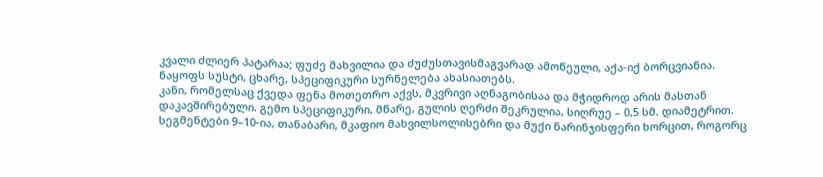კვალი ძლიერ პატარაა; ფუძე მახვილია და ძუძუსთავისმაგვარად ამოწეული, აქა-იქ ბორცვიანია. ნაყოფს სუსტი, ცხარე, სპეციფიკური სურნელება ახასიათებს.
კანი, რომელსაც ქვედა ფენა მოთეთრო აქვს, მკვრივი აღნაგობისაა და მჭიდროდ არის მასთან დაკავშირებული. გემო სპეციფიკური, მწარე, გულის ღერძი შეკრულია, სიღრუე – 0,5 სმ. დიამეტრით. სეგმენტები 9–10-ია, თანაბარი, მკაფიო მახვილსოლისებრი და მუქი ნარინჯისფერი ხორცით, როგორც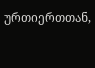ურთიერთთან,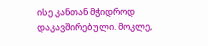ისე კანთან მჭიდროდ დაკავშირებული. მოკლე,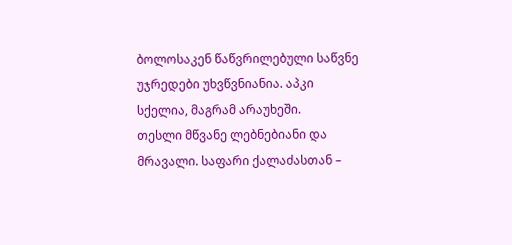ბოლოსაკენ წაწვრილებული საწვნე უჯრედები უხვწვნიანია. აპკი სქელია, მაგრამ არაუხეში.
თესლი მწვანე ლებნებიანი და მრავალი. საფარი ქალაძასთან –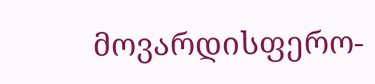მოვარდისფერო-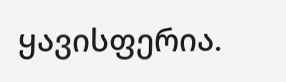ყავისფერია.